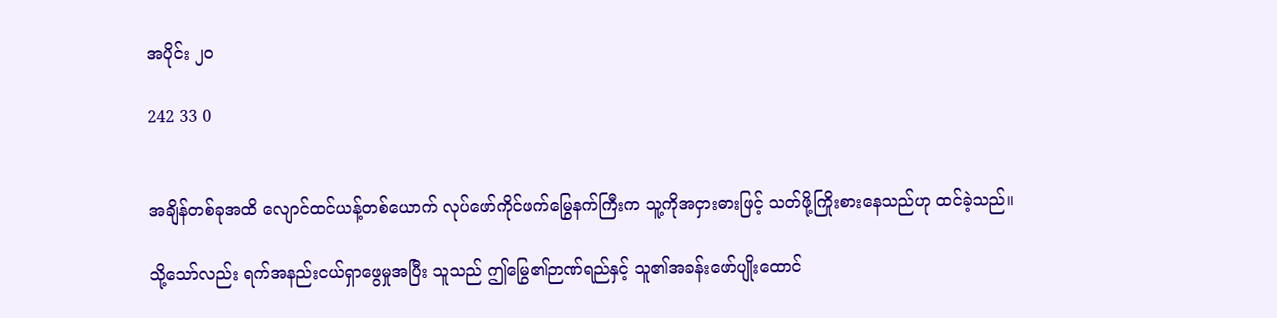အပိုင်း ၂၀

242 33 0


အချိန်တစ်ခုအထိ လျောင်ထင်ယန့်တစ်ယောက် လုပ်ဖော်ကိုင်ဖက်မြွေနက်ကြီးက သူ့ကိုအငှားဓားဖြင့် သတ်ဖို့ကြိုးစားနေသည်ဟု ထင်ခဲ့သည်။

သို့သော်လည်း ရက်အနည်းငယ်ရှာဖွေမှုအပြီး သူသည် ဤမြွေ၏ဉာဏ်ရည်နှင့် သူ၏အခန်းဖော်ပျိုးထောင်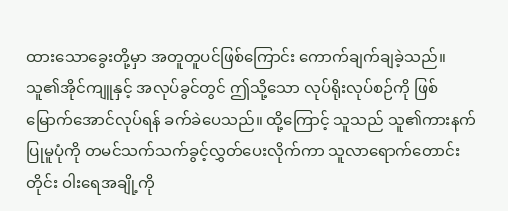ထားသောခွေးတို့မှာ အတူတူပင်ဖြစ်ကြောင်း ကောက်ချက်ချခဲ့သည်။ သူ၏အိုင်ကျူနှင့် အလုပ်ခွင်တွင် ဤသို့သော လုပ်ရိုးလုပ်စဉ်ကို ဖြစ်မြောက်အောင်လုပ်ရန် ခက်ခဲပေသည်။ ထို့ကြောင့် သူသည် သူ၏ကားနက်ပြုမူပုံကို တမင်သက်သက်ခွင့်လွှတ်ပေးလိုက်ကာ သူလာရောက်တောင်းတိုင်း ဝါး‌ရေအချို့ကို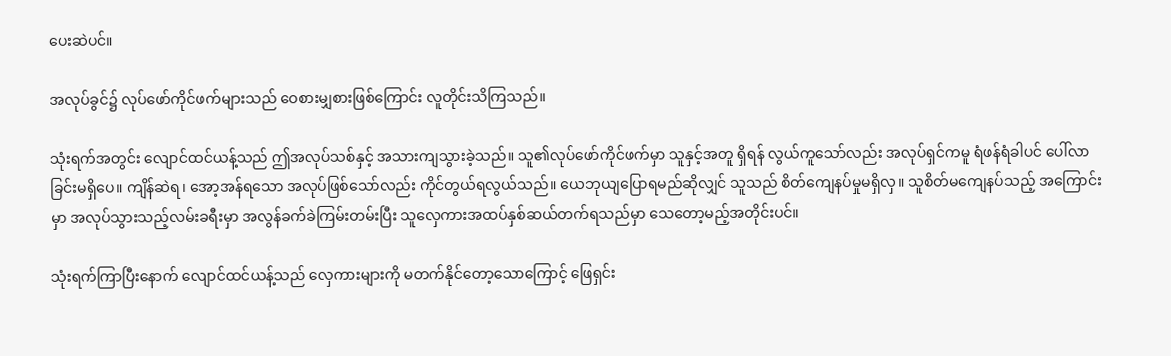ပေးဆဲပင်။

အလုပ်ခွင်၌ လုပ်ဖော်ကိုင်ဖက်များသည် ဝေစားမျှစားဖြစ်ကြောင်း လူတိုင်းသိကြသည်။

သုံးရက်အတွင်း လျောင်ထင်ယန့်သည် ဤအလုပ်သစ်နှင့် အသားကျသွားခဲ့သည်။ သူ၏လုပ်ဖော်ကိုင်ဖက်မှာ သူနှင့်အတူ ရှိရန် လွယ်ကူသော်လည်း အလုပ်ရှင်ကမူ ရံဖန်ရံခါပင် ပေါ်လာခြင်းမရှိပေ။ ကျိန်ဆဲရ၊ အော့အန်ရသော အလုပ်ဖြစ်သော်လည်း ကိုင်တွယ်ရလွယ်သည်။ ယေဘုယျပြောရမည်ဆိုလျှင် သူသည် စိတ်ကျေနပ်မှုမရှိလှ။ သူစိတ်မကျေနပ်သည့် အကြောင်းမှာ အလုပ်သွားသည့်လမ်းခရီးမှာ အလွန်ခက်ခဲကြမ်းတမ်းပြီး သူလှေကားအထပ်နှစ်ဆယ်တက်ရသည်မှာ သေတော့မည့်အတိုင်းပင်။

သုံးရက်ကြာပြီးနောက် လျောင်ထင်ယန့်သည် လှေကားများကို မတက်နိုင်တော့သောကြောင့် ဖြေရှင်း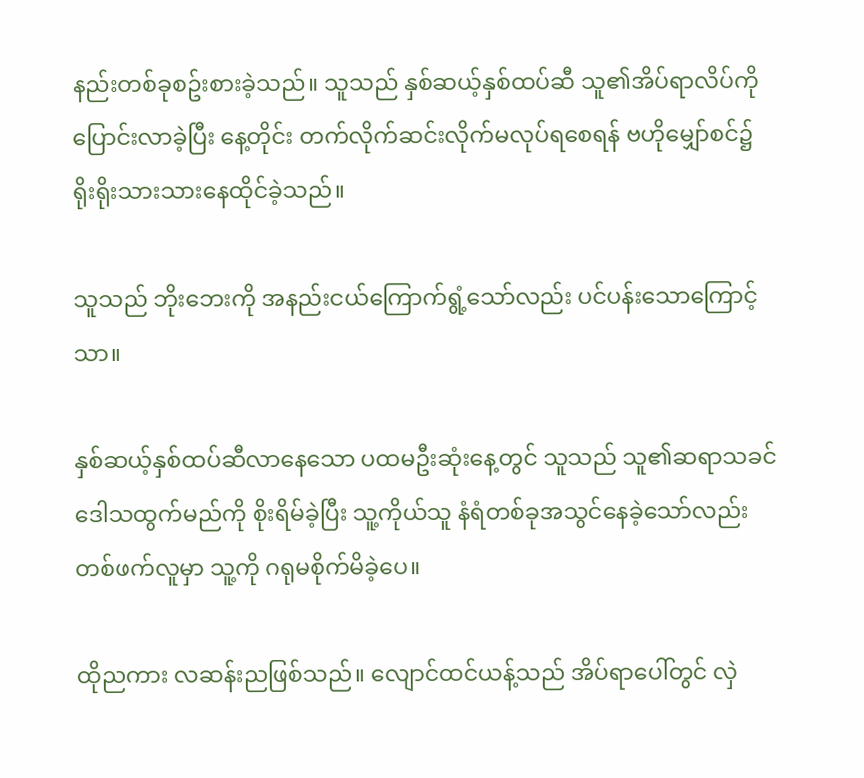နည်းတစ်ခုစဥ်းစားခဲ့သည်။ သူသည် နှစ်ဆယ့်နှစ်ထပ်ဆီ သူ၏အိပ်ရာလိပ်ကို ပြောင်းလာခဲ့ပြီး နေ့တိုင်း တက်လိုက်ဆင်းလိုက်မလုပ်ရစေရန် ဗဟိုမျှော်စင်၌ ရိုးရိုးသားသားနေထိုင်ခဲ့သည်။

သူသည် ဘိုးဘေးကို အနည်းငယ်ကြောက်ရွံ့သော်လည်း ပင်ပန်းသောကြောင့်သာ။

နှစ်ဆယ့်နှစ်ထပ်ဆီလာနေသော ပထမဦးဆုံးနေ့တွင် သူသည် သူ၏ဆရာသခင် ဒေါသထွက်မည်ကို စိုးရိမ်ခဲ့ပြီး သူ့ကိုယ်သူ နံရံတစ်ခုအသွင်နေခဲ့သော်လည်း တစ်ဖက်လူမှာ သူ့ကို ဂရုမစိုက်မိခဲ့ပေ။

ထိုညကား လဆန်းညဖြစ်သည်။ လျောင်ထင်ယန့်သည် အိပ်ရာပေါ်တွင် လှဲ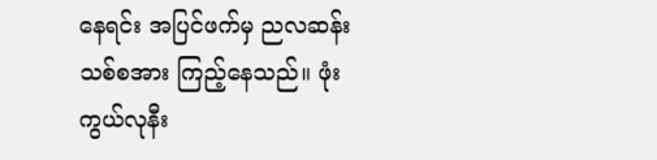နေရင်း အပြင်ဖက်မှ ညလဆန်းသစ်စအား ကြည့်နေသည်။ ဖုံးကွယ်လုနီး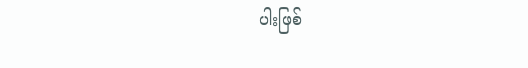ပါးဖြစ်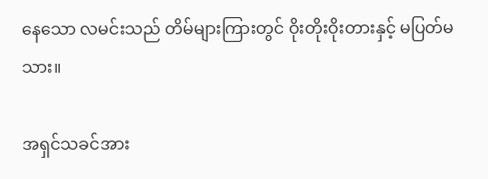နေသော လမင်းသည် တိမ်များကြားတွင် ဝိုးတိုးဝိုးတားနှင့် မပြတ်မသား။

အရှင်သခင်အား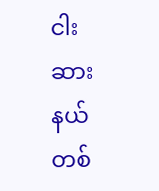ငါးဆားနယ်တစ်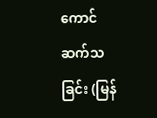ကောင် ဆက်သခြင်း (မြန်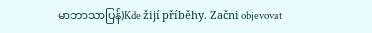မာဘာသာပြန်)Kde žijí příběhy. Začni objevovat